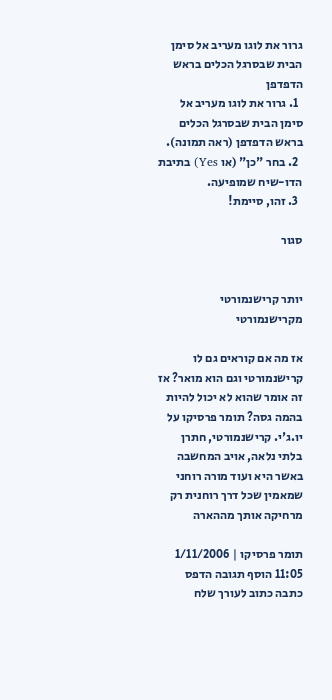גרור את לוגו מעריב אל סימן הבית שבסרגל הכלים בראש הדפדפן
  1. גרור את לוגו מעריב אל סימן הבית שבסרגל הכלים בראש הדפדפן (ראה תמונה).
  2. בחר "כן" (או Yes) בתיבת הדו-שיח שמופיעה.
  3. זהו, סיימת!

סגור


יותר קרישנמורטי מקרישנמורטי

אז מה אם קוראים גם לו קרישנמורטי וגם הוא מואר? אז זה אומר שהוא לא יכול להיות בהמה גסה? תומר פרסיקו על יו.ג'י. קרישנמורטי, חתרן בלתי נלאה, אויב המחשבה באשר היא ועוד מורה רוחני שמאמין שכל דרך רוחנית רק מרחיקה אותך מההארה

תומר פרסיקו | 1/11/2006 11:05 הוסף תגובה הדפס כתבה כתוב לעורך שלח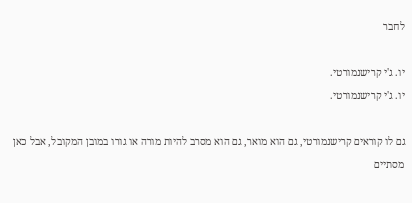לחבר

יו. ג'י קרישנמורטי.
יו. ג'י קרישנמורטי.

גם לו קוראים קרישנמורטי, גם הוא מואר, גם הוא מסרב להיות מורה או גורו במובן המקובל, אבל כאן מסתיים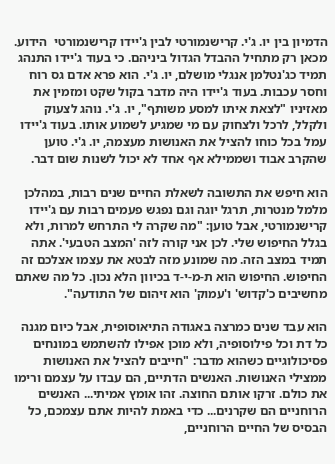הדמיון בין יו. ג'י. קרישנמורטי לבין ג'יידו קרישנמורטי  הידוע. מכאן רק מתחיל ההבדל הגדול ביניהם. כי בעוד ג'יידו התנהג תמיד כג'נטלמן אנגלי מושלם, יו. ג'י. הוא פרא אדם גס רוח וחסר עכבות. בעוד ג'יידו היה מדבר בקול שקט ומזמין את מאזיניו "לצאת איתו למסע משותף", יו. ג'י. נוהג לצעוק ולקלל, לרכל ולצחוק עם מי שמגיע לשמוע אותו. בעוד ג'יידו עמל בכל כוחו להציל את האנושות מעצמה, יו. ג'י. טוען שהקרב אבוד ושממילא אף אחד לא יכול לשנות שום דבר.

הוא חיפש את התשובה לשאלת החיים שנים רבות, במהלכן מלמל מנטרות, תרגל יוגה וגם נפגש פעמים רבות עם ג'יידו קרישנמורטי, אבל טוען: "מה שקרה לי התרחש למרות, ולא בגלל החיפוש שלי. לכן אני קורה לזה 'המצב הטבעי'. אתה תמיד במצב הזה. מה שמונע מזה לבטא את עצמו אצלכם זה החיפוש. החיפוש הוא ת-מ-י-ד בכיוון הלא נכון. כל מה שאתם מחשיבים כ'קדוש' ו'עמוק' הוא זיהום של התודעה".

הוא עבד שנים כמרצה באגודה התיאוסופית, אבל כיום מגנה כל דת וכל פילוסופיה, ולא מוכן אפילו להשתמש במונחים פסיכולוגיים כשהוא מדבר: "חייבים להציל את האנושות ממצילי האנושות. האנשים הדתיים, הם עבדו על עצמם ורימו את כולם. זרקו אותם החוצה. זהו אומץ אמיתי... האנשים הרוחניים הם שקרנים... כדי באמת להיות אתם עצמכם, כל הבסיס של החיים הרוחניים,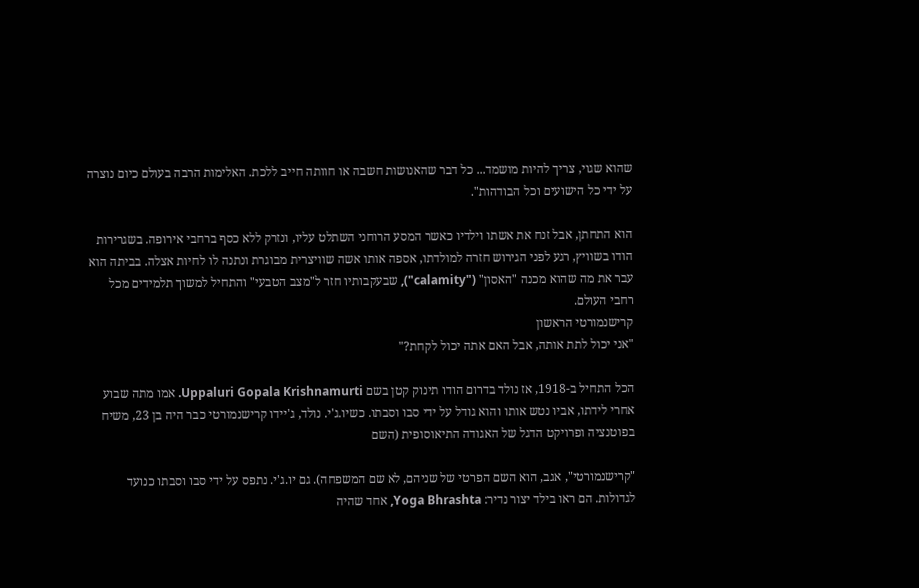שהוא שגוי, צריך להיות מושמד... כל דבר שהאנושות חשבה או חוותה חייב ללכת. האלימות הרבה בעולם כיום נוצרה על ידי כל הישועים וכל הבודהות".

הוא התחתן, אבל זנח את אשתו וילדיו כאשר המסע הרוחני השתלט עליו, ונזרק ללא כסף ברחבי אירופה. בשגרירות הודו בשוויץ, רגע לפני הגירוש חזרה למולדתו, אספה אותו אשה שוויצרית מבוגרת ונתנה לו לחיות אצלה. בביתה הוא עבר את מה שהוא מכנה "האסון" ("calamity"), שבעקבותיו חזר ל"מצב הטבעי" והתחיל למשוך תלמידים מכל רחבי העולם.
קרישנמורטי הראשון
"אני יכול לתת אותה, אבל האם אתה יכול לקחת?"

הכל התחיל ב-1918, אז נולד בדרום הודו תינוק קטן בשם Uppaluri Gopala Krishnamurti. אמו מתה שבוע אחרי לידתו, אביו נטש אותו והוא גודל על ידי סבו וסבתו. כשיו.ג'י. נולד, ג'יידו קרישנמורטי כבר היה בן 23, משיח בפוטנציה ופרויקט הדגל של האגודה התיאוסופית (השם

"קרישנמורטי", אגב, הוא השם הפרטי של שניהם, לא שם המשפחה). גם יו.ג'י. נתפס על ידי סבו וסבתו כנועד לגדולות. הם ראו בילד יצור נדיר: Yoga Bhrashta, אחד שהיה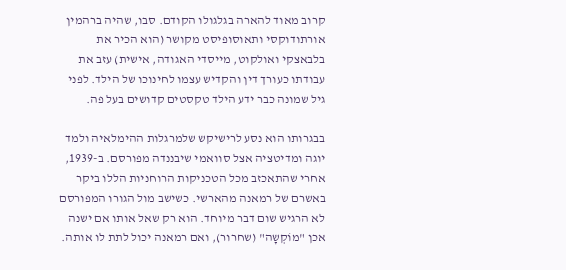קרוב מאוד להארה בגלגולו הקודם. סבו, שהיה ברהמין אורתודוקסי ותאוסופיסט מקושר (הוא הכיר את בלבאצקי ואולקוט, מייסדי האגודה, אישית) עזב את עבודתו כעורך דין והקדיש עצמו לחינוכו של הילד. לפני גיל שמונה כבר ידע הילד טקסטים קדושים בעל פה.

בבגרותו הוא נסע לרישיקש שלמרגלות ההימלאיה ולמד יוגה ומדיטציה אצל סוואמי שיבננדה מפורסם. ב-1939, אחרי שהתאכזב מכל הטכניקות הרוחניות הללו ביקר באשרם של רמאנה מהארשי. כשישב מול הגורו המפורסם לא הרגיש שום דבר מיוחד. הוא רק שאל אותו אם ישנה אכן "מוֹקְשָה" (שחרור), ואם רמאנה יכול לתת לו אותה.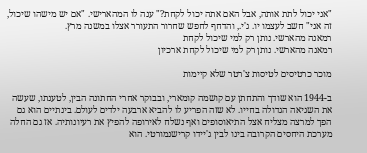"אני יכול לתת אותה, אבל האם אתה יכול לקחת?" ענה לו המהארישי. "אם יש מישהו שיכול, זה אני" חשב לעצמו יו. ג'י., והדחף לחפש שחרור התעורר אצלו במשנה מרץ.
רמאנה מהארשי. נותן רק למי שיכול לקחת
רמאנה מהארשי. נותן רק למי שיכול לקחת ארכיון

מוכר כרטיסים לטיסות צ'רטר שלא קיימות

ב-1944 הוא שודך והתחתן עם קושמה קומארי, ובבוקר אחרי החתונה הבין, לטענתו, שעשה את השגיאה הגדולה בחייו. לא שזה הפריע לו להביא ארבעה ילדים לעולם. בינתיים הוא גם הפך למרצה מצליח אצל התיאוסופים ואף נשלח לאירופה להפיץ את רעיונותיה. אז גם החלה מערכת היחסים הקרובה בינו לבין ג'יידו קרישנמורטי. הוא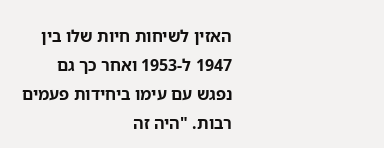האזין לשיחות חיות שלו בין 1947 ל-1953 ואחר כך גם נפגש עם עימו ביחידות פעמים רבות. "היה זה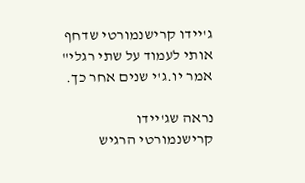ג'יידו קרישנמורטי שדחף אותי לעמוד על שתי רגלי" אמר יו.ג'י שנים אחר כך.

נראה שג'יידו קרישנמורטי הרגיש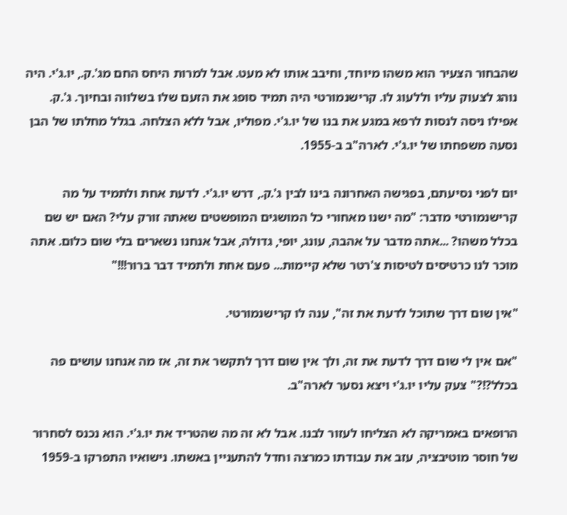שהבחור הצעיר הוא משהו מיוחד, וחיבב אותו לא מעט. אבל למרות היחס החם מג'.ק., יו.ג'י. היה נוהג לצעוק עליו וללעוג לו. קרישנמורטי היה תמיד סופג את הזעם שלו בשלווה ובחיוך. ג'.ק. אפילו ניסה לנסות לרפא במגע את בנו של יו.ג'י. מפוליו, אבל ללא הצלחה. בגלל מחלתו של הבן נסעה משפחתו של יו.ג'י. לארה"ב ב-1955.

יום לפני נסיעתם, בפגישה האחרונה בינו לבין ג'.ק., דרש יו.ג'י. לדעת אחת ולתמיד על מה קרישנמורטי מדבר: "מה ישנו מאחורי כל המושגים המופשטים שאתה זורק עלי? האם יש שם בכלל משהו? ...אתה מדבר על אהבה, עונג, יופי, גדולה, אבל אנחנו נשארים בלי שום כלום. אתה מוכר לנו כרטיסים לטיסות צ'רטר שלא קיימות... פעם אחת ולתמיד דבר ברור!!!"

"אין שום דרך שתוכל לדעת את זה", ענה לו קרישנמורטי.

"אם אין לי שום דרך לדעת את זה, ולך אין שום דרך לתקשר את זה, אז מה אנחנו עושים פה בכלל?!?" צעק עליו יו.ג'י ויצא נסער לארה"ב.

הרופאים באמריקה לא הצליחו לעזור לבנו. אבל לא זה מה שהטריד את יו.ג'י. הוא נכנס לסחרור של חוסר מוטיבציה, עזב את עבודתו כמרצה וחדל להתעניין באשתו. נישואיו התפרקו ב-1959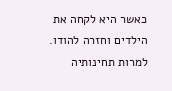כאשר היא לקחה את הילדים וחזרה להודו. למרות תחינותיה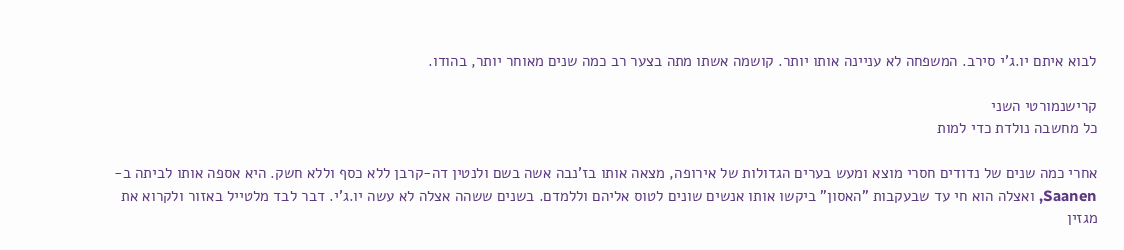לבוא איתם יו.ג'י סירב. המשפחה לא עניינה אותו יותר. קושמה אשתו מתה בצער רב כמה שנים מאוחר יותר, בהודו.

קרישנמורטי השני
כל מחשבה נולדת כדי למות

אחרי כמה שנים של נדודים חסרי מוצא ומעש בערים הגדולות של אירופה, מצאה אותו בז'נבה אשה בשם ולנטין דה-קרבן ללא כסף וללא חשק. היא אספה אותו לביתה ב-Saanen, ואצלה הוא חי עד שבעקבות "האסון" ביקשו אותו אנשים שונים לטוס אליהם וללמדם. בשנים ששהה אצלה לא עשה יו.ג'י. דבר לבד מלטייל באזור ולקרוא את מגזין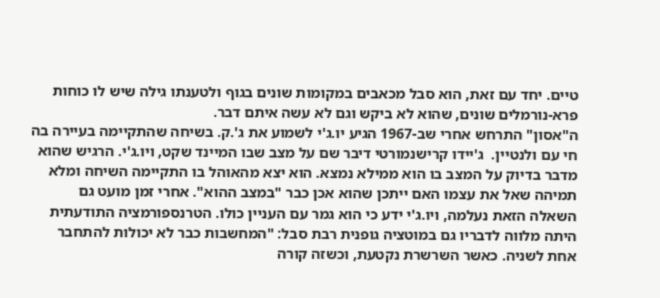טיים. יחד עם זאת, הוא סבל מכאבים במקומות שונים בגוף ולטענתו גילה שיש לו כוחות פרא-נורמלים שונים, שהוא לא ביקש וגם לא עשה איתם דבר.
ה"אסון" התרחש אחרי שב-1967 הגיע יו.ג'י לשמוע את ג'.ק. בשיחה שהתקיימה בעיירה בה חי עם ולנטיין.  ג'יידו קרישנמורטי דיבר שם על מצב שבו המיינד שקט, ויו.ג'י. הרגיש שהוא מדבר בדיוק על המצב בו הוא ממילא נמצא. הוא יצא מהאוהל בו התקיימה השיחה ומלא תמיהה שאל את עצמו האם ייתכן שהוא אכן כבר "במצב ההוא". אחרי זמן מועט גם השאלה הזאת נעלמה, ויו.ג'י ידע כי הוא גמר עם העניין כולו. הטרנספורמציה התודעתית היתה מלווה לדבריו גם במוטציה גופנית רבת סבל: "המחשבות כבר לא יכולות להתחבר אחת לשניה. כאשר השרשרת נקטעת, וכשזה קורה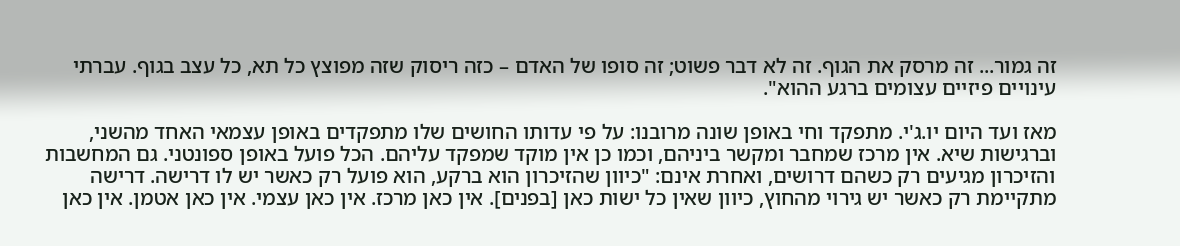זה גמור... זה מרסק את הגוף. זה לא דבר פשוט; זה סופו של האדם – כזה ריסוק שזה מפוצץ כל תא, כל עצב בגוף. עברתי עינויים פיזיים עצומים ברגע ההוא".

מאז ועד היום יו.ג'י. מתפקד וחי באופן שונה מרובנו: על פי עדותו החושים שלו מתפקדים באופן עצמאי האחד מהשני, וברגישות שיא. אין מרכז שמחבר ומקשר ביניהם, וכמו כן אין מוקד שמפקד עליהם. הכל פועל באופן ספונטני. גם המחשבות והזיכרון מגיעים רק כשהם דרושים, ואחרת אינם: "כיוון שהזיכרון הוא ברקע, הוא פועל רק כאשר יש לו דרישה. דרישה מתקיימת רק כאשר יש גירוי מהחוץ, כיוון שאין כל ישות כאן [בפנים]. אין כאן מרכז. אין כאן עצמי. אין כאן אטמן. אין כאן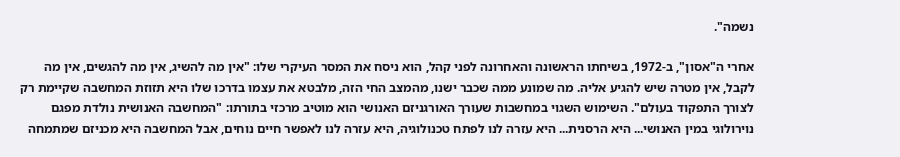נשמה".

אחרי ה"אסון", ב-1972, בשיחתו הראשונה והאחרונה לפני קהל, הוא ניסח את המסר העיקרי שלו: "אין מה להשיג, אין מה להגשים, אין מה לקבל, אין מטרה שיש להגיע אליה. מה שמונע ממה שכבר ישנו, מהמצב החי הזה, מלבטא את עצמו בדרכו שלו היא תזוזת המחשבה שקיימת רק לצורך התפקוד בעולם". השימוש השגוי במחשבות שעורך האורגניזם האנושי הוא מוטיב מרכזי בתורתו: "המחשבה האנושית נולדת מפגם נוירולוגי במין האנושי... היא הרסנית... היא עזרה לנו לפתח טכנולוגיה, היא עזרה לנו לאפשר חיים נוחים, אבל המחשבה היא מכניזם שמתמחה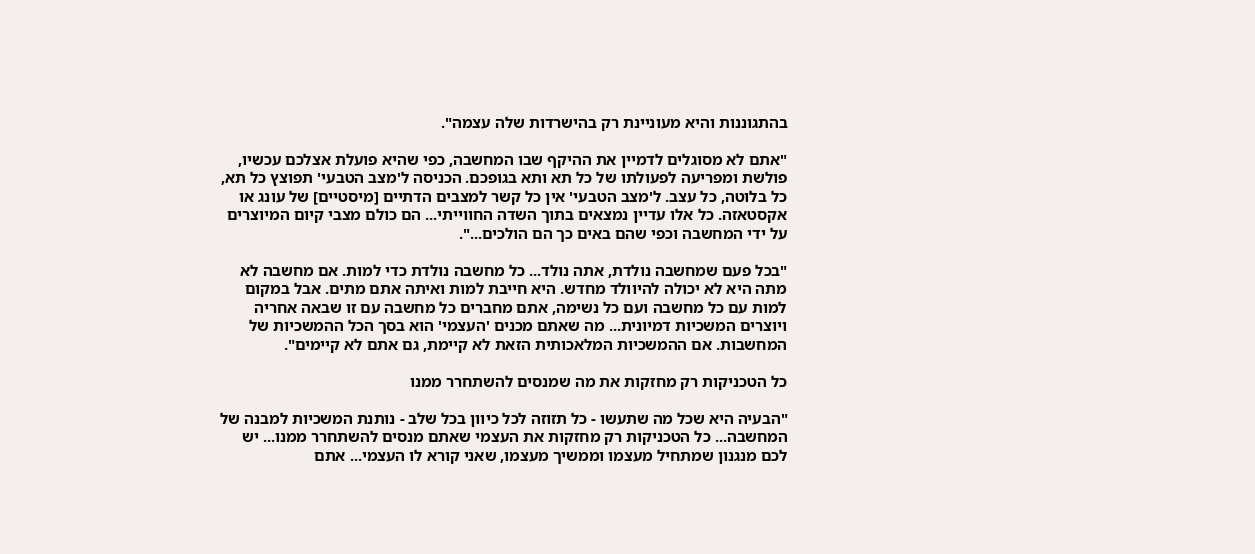בהתגוננות והיא מעוניינת רק בהישרדות שלה עצמה".

"אתם לא מסוגלים לדמיין את ההיקף שבו המחשבה, כפי שהיא פועלת אצלכם עכשיו, פולשת ומפריעה לפעולתו של כל תא ותא בגופכם. הכניסה ל'מצב הטבעי' תפוצץ כל תא, כל בלוטה, כל עצב. ל'מצב הטבעי' אין כל קשר למצבים הדתיים [מיסטיים] של עונג או אקסטאזה. כל אלו עדיין נמצאים בתוך השדה החווייתי... הם כולם מצבי קיום המיוצרים על ידי המחשבה וכפי שהם באים כך הם הולכים...".

"בכל פעם שמחשבה נולדת, אתה נולד... כל מחשבה נולדת כדי למות. אם מחשבה לא מתה היא לא יכולה להיוולד מחדש. היא חייבת למות ואיתה אתם מתים. אבל במקום למות עם כל מחשבה ועם כל נשימה, אתם מחברים כל מחשבה עם זו שבאה אחריה ויוצרים המשכיות דמיונית... מה שאתם מכנים 'העצמי' הוא בסך הכל ההמשכיות של המחשבות. אם ההמשכיות המלאכותית הזאת לא קיימת, גם אתם לא קיימים".

כל הטכניקות רק מחזקות את מה שמנסים להשתחרר ממנו

"הבעיה היא שכל מה שתעשו - כל תזוזה לכל כיוון בכל שלב - נותנת המשכיות למבנה של המחשבה... כל הטכניקות רק מחזקות את העצמי שאתם מנסים להשתחרר ממנו... יש לכם מנגנון שמתחיל מעצמו וממשיך מעצמו, שאני קורא לו העצמי... אתם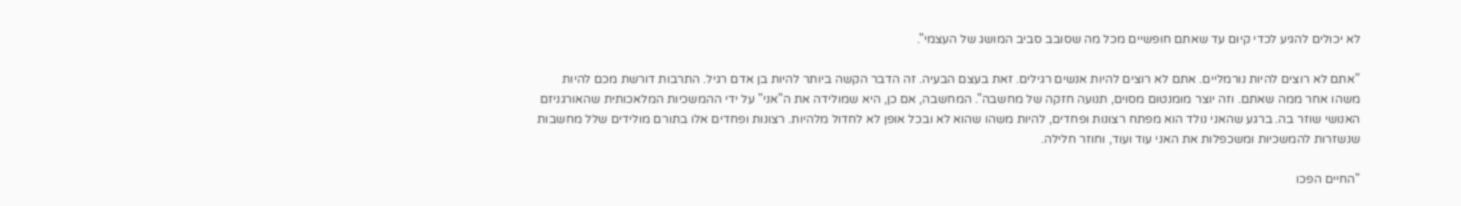לא יכולים להגיע לכדי קיום עד שאתם חופשיים מכל מה שסובב סביב המושג של העצמי".

"אתם לא רוצים להיות נורמליים. אתם לא רוצים להיות אנשים רגילים. זאת בעצם הבעיה. זה הדבר הקשה ביותר להיות בן אדם רגיל. התרבות דורשת מכם להיות משהו אחר ממה שאתם. וזה יוצר מומנטום מסוים, תנועה חזקה של מחשבה". המחשבה, אם כן, היא שמולידה את ה"אני" על ידי ההמשכיות המלאכותית שהאורגניזם האנושי שוזר בה. ברגע שהאני נולד הוא מפתח רצונות ופחדים, להיות משהו שהוא לא ובכל אופן לא לחדול מלהיות. רצונות ופחדים אלו בתורם מולידים שלל מחשבות שנשזרות להמשכיות ומשכפלות את האני עוד ועוד, וחוזר חלילה.

"החיים הפכו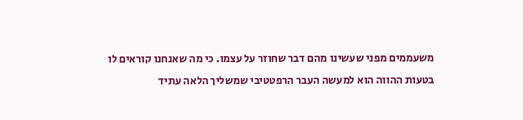משעממים מפני שעשינו מהם דבר שחוזר על עצמו. כי מה שאנחנו קוראים לו בטעות ההווה הוא למעשה העבר הרפטטיבי שמשליך הלאה עתיד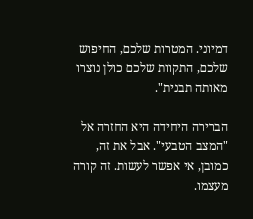דמיוני. המטרות שלכם, החיפוש שלכם, התקוות שלכם כולן נוצרו מאותה תבנית".

הברירה היחידה היא החזרה אל "המצב הטבעי". אבל את זה, כמובן, אי אפשר לעשות. זה קורה מעצמו.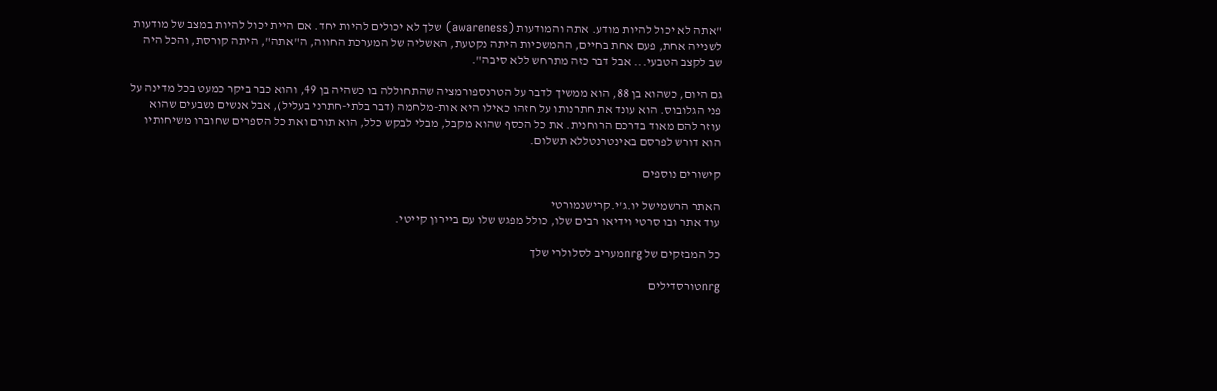"אתה לא יכול להיות מודע. אתה והמודעות (awareness) שלך לא יכולים להיות יחד. אם היית יכול להיות במצב של מודעות לשנייה אחת, פעם אחת בחיים, ההמשכיות היתה נקטעת, האשליה של המערכת החווה, ה"אתה", היתה קורסת, והכל היה שב לקצב הטבעי... אבל דבר כזה מתרחש ללא סיבה".

גם היום, כשהוא בן 88, הוא ממשיך לדבר על הטרנספורמציה שהתחוללה בו כשהיה בן 49, והוא כבר ביקר כמעט בכל מדינה על פני הגלובוס. הוא עונד את חתרנותו על חזהו כאילו היא אות-מלחמה (דבר בלתי-חתרני בעליל), אבל אנשים נשבעים שהוא עוזר להם מאוד בדרכם הרוחנית. את כל הכסף שהוא מקבל, מבלי לבקש כלל, הוא תורם ואת כל הספרים שחוברו משיחותיו הוא דורש לפרסם באינטרנטללא תשלום.

קישורים נוספים

האתר הרשמישל יו.ג'י.קרישנמורטי
עוד אתר ובו סרטי וידיאו רבים שלו, כולל מפגש שלו עם ביירון קייטי.

כל המבזקים של nrgמעריב לסלולרי שלך

nrgטורסדילים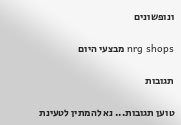ונופשונים

nrg shops מבצעי היום

תגובות

טוען תגובות... נא להמתין לטעינת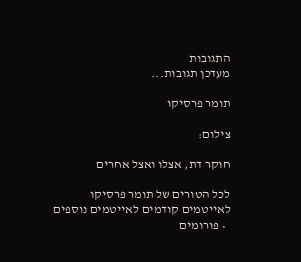התגובות
מעדכן תגובות...

תומר פרסיקו

צילום:

חוקר דת, אצלו ואצל אחרים

לכל הטורים של תומר פרסיקו
לאייטמים קודמים לאייטמים נוספים
  • פורומים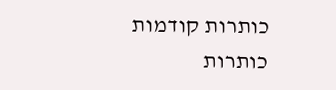כותרות קודמות
כותרות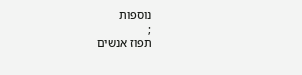נוספות
;
תפוז אנשים